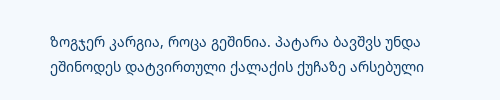ზოგჯერ კარგია, როცა გეშინია. პატარა ბავშვს უნდა ეშინოდეს დატვირთული ქალაქის ქუჩაზე არსებული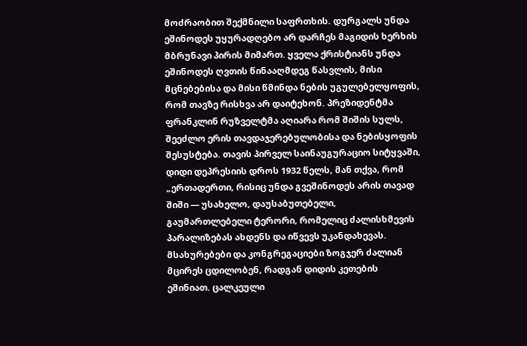მოძრაობით შექმნილი საფრთხის. დურგალს უნდა ეშინოდეს უყურადღებო არ დარჩეს მაგიდის ხერხის მბრუნავი პირის მიმართ. ყველა ქრისტიანს უნდა ეშინოდეს ღვთის წინააღმდეგ წასვლის, მისი მცნებებისა და მისი წმინდა ნების უგულებელყოფის, რომ თავზე რისხვა არ დაიტეხონ. პრეზიდენტმა ფრანკლინ რუზველტმა აღიარა რომ შიშის სულს, შეეძლო ერის თავდაჯერებულობისა და ნებისყოფის შესუსტება. თავის პირველ საინაუგურაციო სიტყვაში, დიდი დეპრესიის დროს 1932 წელს, მან თქვა, რომ „ერთადერთი, რისიც უნდა გვეშინოდეს არის თავად შიში — უსახელო, დაუსაბუთებელი, გაუმართლებელი ტერორი, რომელიც ძალისხმევის პარალიზებას ახდენს და იწვევს უკანდახევას. მსახურებები და კონგრეგაციები ზოგჯერ ძალიან მცირეს ცდილობენ, რადგან დიდის კეთების ეშინიათ. ცალკეული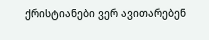ქრისტიანები ვერ ავითარებენ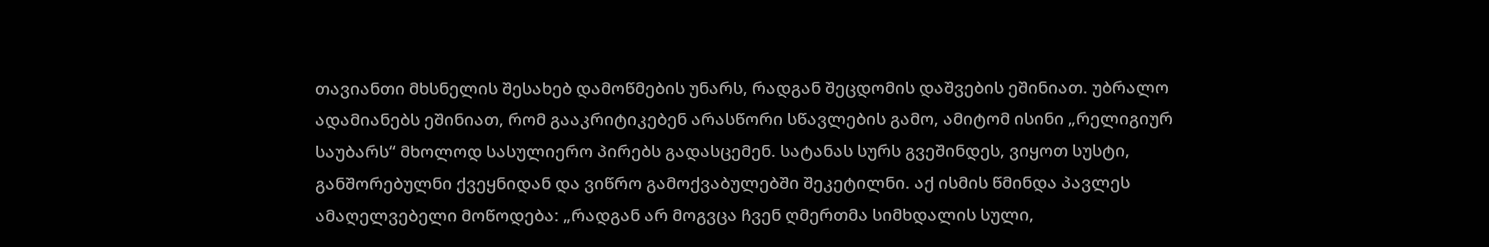თავიანთი მხსნელის შესახებ დამოწმების უნარს, რადგან შეცდომის დაშვების ეშინიათ. უბრალო ადამიანებს ეშინიათ, რომ გააკრიტიკებენ არასწორი სწავლების გამო, ამიტომ ისინი „რელიგიურ საუბარს“ მხოლოდ სასულიერო პირებს გადასცემენ. სატანას სურს გვეშინდეს, ვიყოთ სუსტი, განშორებულნი ქვეყნიდან და ვიწრო გამოქვაბულებში შეკეტილნი. აქ ისმის წმინდა პავლეს ამაღელვებელი მოწოდება: „რადგან არ მოგვცა ჩვენ ღმერთმა სიმხდალის სული,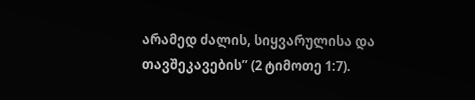არამედ ძალის, სიყვარულისა და თავშეკავების” (2 ტიმოთე 1:7).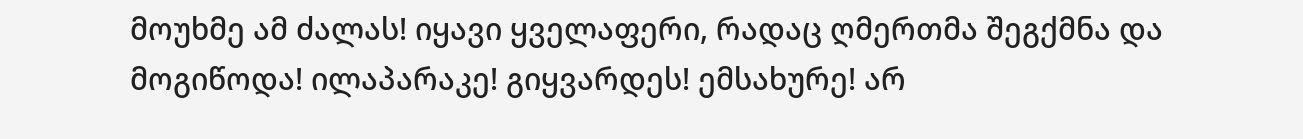მოუხმე ამ ძალას! იყავი ყველაფერი, რადაც ღმერთმა შეგქმნა და მოგიწოდა! ილაპარაკე! გიყვარდეს! ემსახურე! არ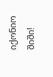იქონიო შიში!